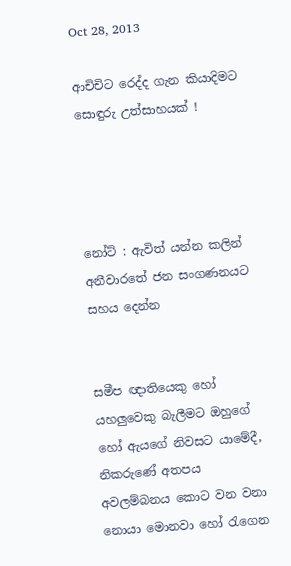Oct 28, 2013

ආචිචිට රෙද්ද ගැන කියාදිමට සොඳුරු උත්සාහයක් !




නෝට් : ඇවිත් යන්න කලින් අනීවාරතේ ජන සංගණනයට සහය දෙන්න


සමීප ඥාතියෙකු හෝ යහලුවෙකු බැලීමට ඔහුගේ හෝ ඇයගේ නිවසට යාමේදී, නිකරුණේ අතපය අවලම්බනය කොට වන වනා නොයා මොනවා හෝ රැගෙන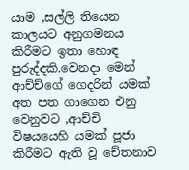යාම ,සල්ලි තියෙන කාලයට අනුගමනය කිරීමට ඉතා හොඳ පුරුද්දකි.වෙනදා මෙන් ආච්ච්ගේ ගෙදරින් යමක් අත පත ගාගෙන එනු වෙනුවට ,ආච්චි විෂයයෙහි යමක් පූජා කිරීමට ඇති වූ චේතනාව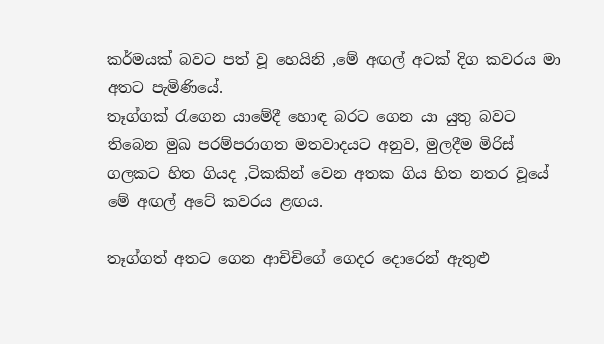කර්මයක් බවට පත් වූ හෙයිනි ,මේ අඟල් අටක් දිග කවරය මා අතට පැමිණියේ.
තෑග්ගක් රැගෙන යාමේදී හොඳ බරට ගෙන යා යුතු බවට තිබෙන මුඛ පරම්පරාගත මතවාදයට අනුව, මුලදීම මිරිස් ගලකට හිත ගියද ,ටිකකින් වෙන අතක ගිය හිත නතර වූයේ මේ අඟල් අටේ කවරය ළඟය.

තෑග්ගත් අතට ගෙන ආචිචිගේ ගෙදර දොරෙන් ඇතුළු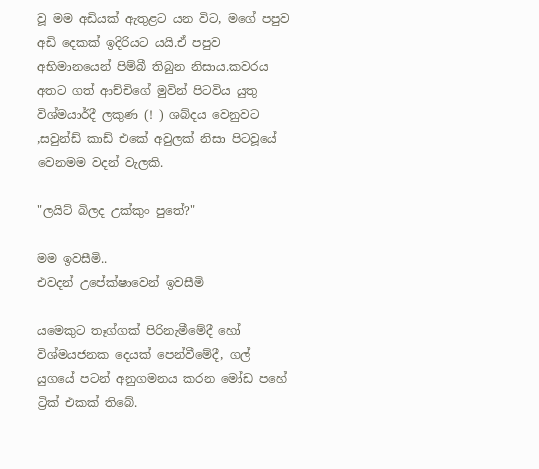වූ මම අඩියක් ඇතුළට යන විට, මගේ පපුව අඩි දෙකක් ඉදිරියට යයි.ඒ පපුව අභිමානයෙන් පිම්බී තිබුන නිසාය.කවරය අතට ගත් ආච්චිගේ මුවින් පිටවිය යුතු විශ්මයාර්දී ලකුණ (! ) ශබ්දය වෙනුවට ,සවුන්ඩ් කාඩ් එකේ අවුලක් නිසා පිටවූයේ වෙනමම වදන් වැලකි.

"ලයිට් බිලද උක්කුං පුතේ?"

මම ඉවසීමි..
එවදන් උපේක්ෂාවෙන් ඉවසීමි

යමෙකුට තෑග්ගක් පිරිනැමීමේදී හෝ විශ්මයජනක දෙයක් පෙන්වීමේදී, ගල් යුගයේ පටන් අනුගමනය කරන මෝඩ පහේ ට්‍රික් එකක් තිබේ.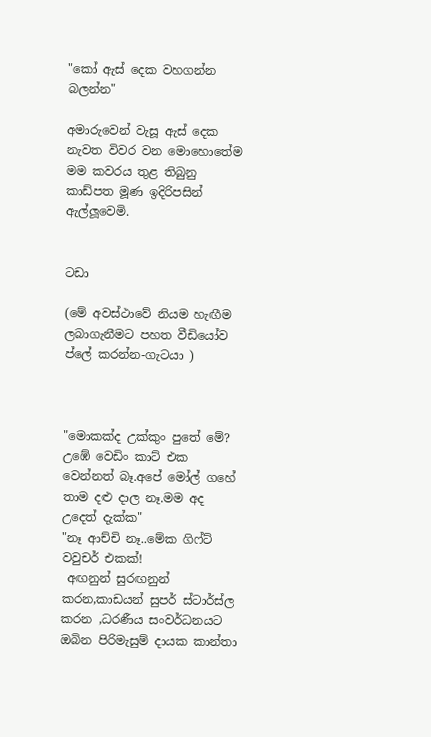"කෝ ඇස් දෙක වහගන්න බලන්න"

අමාරුවෙන් වැසූ ඇස් දෙක නැවත විවර වන මොහොතේම මම කවරය තුළ තිබුනු කාඩ්පත මූණ ඉදිරිපසින් ඇල්ලූවෙමි.


ටඩා

(මේ අවස්ථාවේ නියම හැඟීම ලබාගැනීමට පහත වීඩියෝව ප්ලේ කරන්න-ගැටයා )



"මොකක්ද උක්කුං පුතේ මේ? උඹේ වෙඩිං කාට් එක වෙන්නත් බෑ.අපේ මෝල් ගහේ තාම දළු දාල නෑ.මම අද උදෙත් දැක්ක"
"නෑ ආච්චි නෑ..මේක ගිෆ්ට් වවුචර් එකක්!
 අඟනුන් සුරඟනුන් කරන,කාඩයන් සුපර් ස්ටාර්ස්ල කරන ,ධරණීය සංවර්ධනයට ඔබින පිරිමැසුම් දායක කාන්තා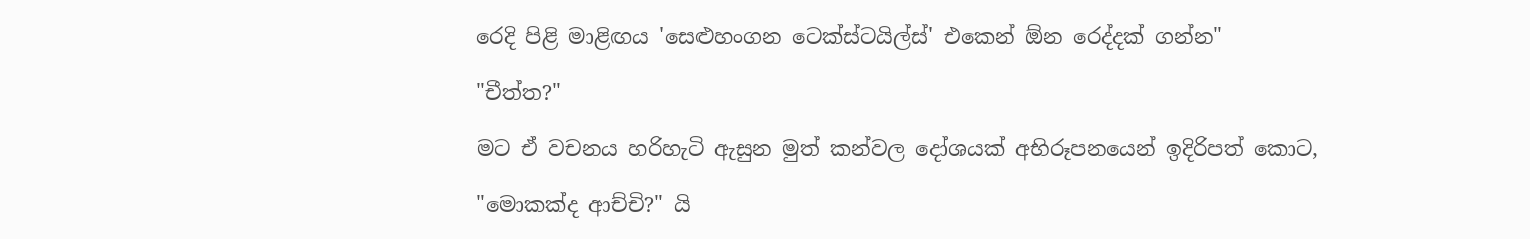රෙදි පිළි මාළිඟය 'සෙළුහංගන ටෙක්ස්ටයිල්ස්' එකෙන් ඕන රෙද්දක් ගන්න"

"චීත්ත?"

මට ඒ වචනය හරිහැටි ඇසුන මුත් කන්වල දෝශයක් අභිරූපනයෙන් ඉදිරිපත් කොට,

"මොකක්ද ආච්චි?" යි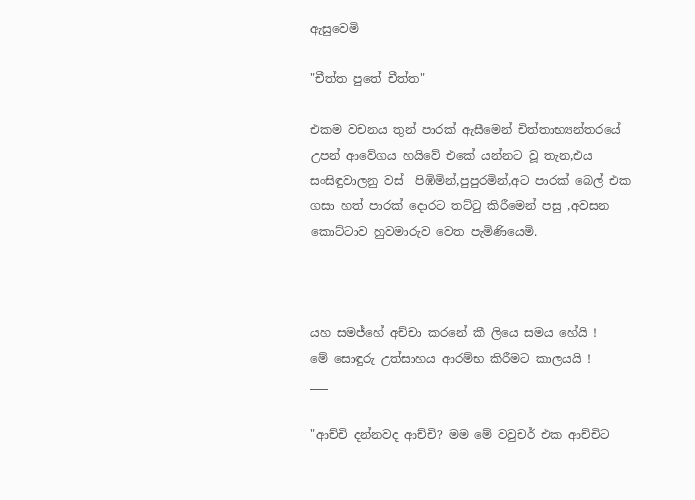ඇසුවෙමි

"චීත්ත පුතේ චීත්ත"

එකම වචනය තුන් පාරක් ඇසීමෙන් චිත්තාභ්‍යන්තරයේ උපන් ආවේගය හයිවේ එකේ යන්නට වූ තැන,එය සංසිඳුවාලනු වස්  පිඹිමින්,පුපුරමින්,අට පාරක් බෙල් එක ගසා හත් පාරක් දොරට තට්ටු කිරීමෙන් පසු ,අවසන කොට්ටාව හුවමාරුව වෙත පැමිණියෙමි.



යහ සමජ්හේ අච්චා කරනේ කී ලියෙ සමය හේයි !
මේ සොඳුරු උත්සාහය ආරම්භ කිරීමට කාලයයි !
___

"ආච්චි දන්නවද ආච්චි? මම මේ වවුචර් එක ආච්චිට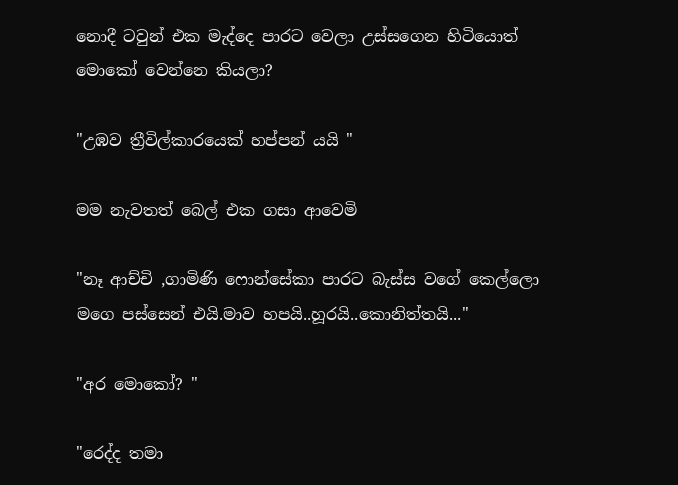නොදී ටවුන් එක මැද්දෙ පාරට වෙලා උස්සගෙන හිටියොත් මොකෝ වෙන්නෙ කියලා?

"උඹව ත්‍රීවිල්කාරයෙක් හප්පන් යයි "

මම නැවතත් බෙල් එක ගසා ආවෙමි

"නෑ ආච්චි ,ගාමිණි ෆොන්සේකා පාරට බැස්ස වගේ කෙල්ලො මගෙ පස්සෙන් එයි.මාව හපයි..හූරයි..කොනිත්තයි..."

"අර මොකෝ? "

"රෙද්ද තමා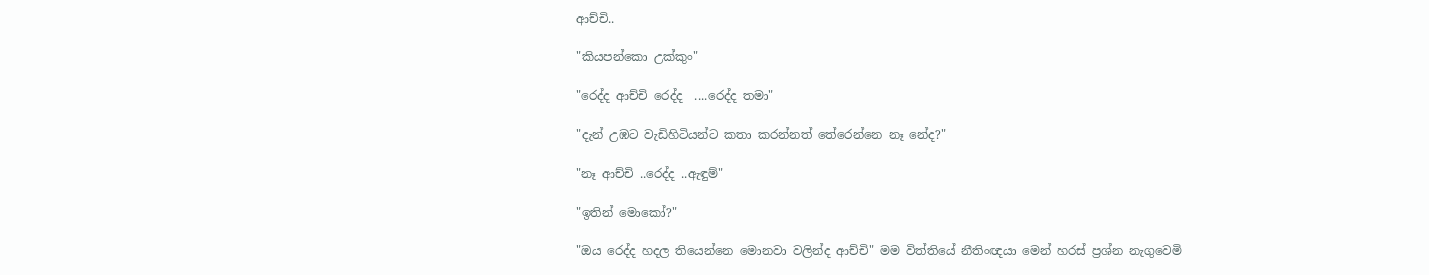ආච්චි..

"කියපන්කො උක්කුං"

"රෙද්ද ආච්චි රෙද්ද  ....රෙද්ද තමා"

"දැන් උඹට වැඩිහිටියන්ට කතා කරන්නත් තේරෙන්නෙ නෑ නේද?"

"නෑ ආච්චි ..රෙද්ද ..ඇඳුම්"

"ඉතින් මොකෝ?"

"ඔය රෙද්ද හදල තියෙන්නෙ මොනවා වලින්ද ආච්චි" මම විත්තියේ නීතිංඥයා මෙන් හරස් ප්‍රශ්න නැගුවෙමි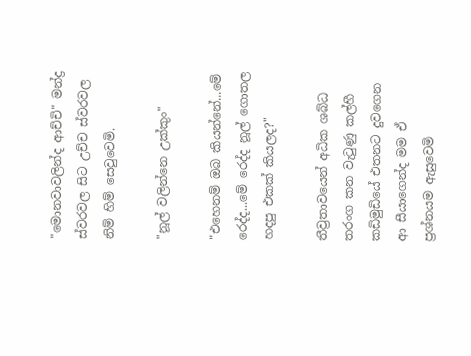"මොනවාවලින්ද ආච්චි" මන්ද්‍ර ස්වරවල සිට උච්ච ස්වරවල නිම් හිම් සෙවුවෙමි.

"නූල් වලින්නෙ උක්කුං"

"එහෙනම් ඔබ කියන්නේ...මේ රෙද්ද...මේ රෙද්ද නූල් ගොතල හදපු එකක් කියලද?"

තීව්‍රතාවයෙන් අධික ශබ්ධ තරංග කන වැටුණු කල්හී කඩිමුඩියේ එතනට දුවගෙන ආ සීයාගෙන්ද මම ඒ ප්‍රශ්නයම ඇසුවෙමි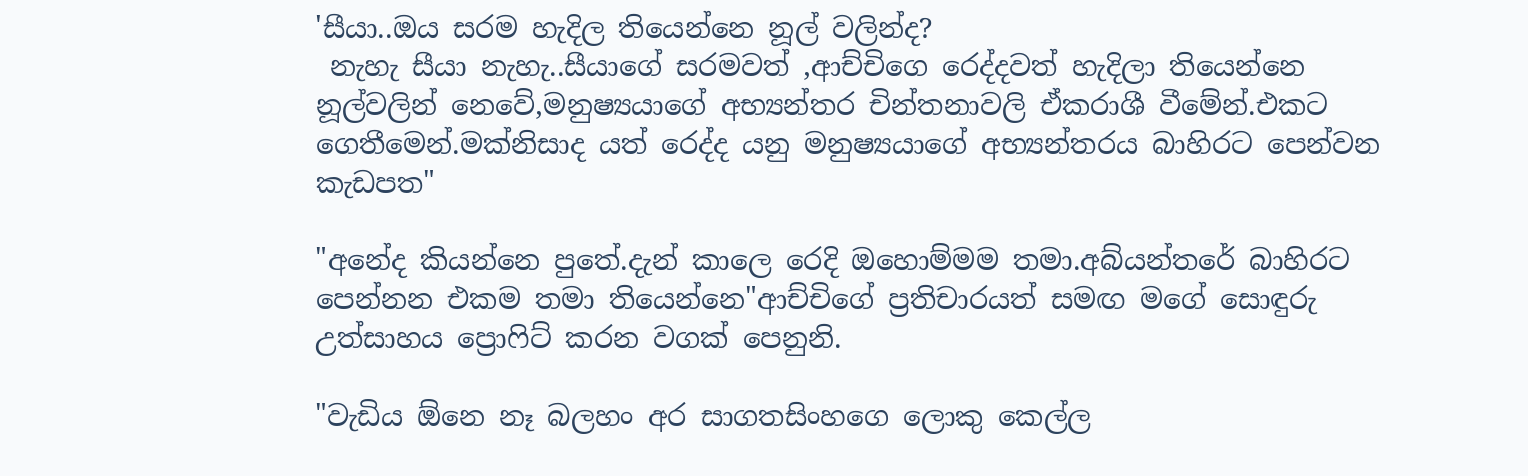'සීයා..ඔය සරම හැදිල තියෙන්නෙ නූල් වලින්ද?
 නැහැ සීයා නැහැ..සීයාගේ සරමවත් ,ආච්චිගෙ රෙද්දවත් හැදිලා තියෙන්නෙ නූල්වලින් නෙවේ,මනුෂ්‍යයාගේ අභ්‍යන්තර චින්තනාවලි ඒකරාශී වීමේන්.එකට ගෙතීමෙන්.මක්නිසාද යත් රෙද්ද යනු මනුෂ්‍යයාගේ අභ්‍යන්තරය බාහිරට පෙන්වන කැඩපත"

"අනේද කියන්නෙ පුතේ.දැන් කාලෙ රෙදි ඔහොම්මම තමා.අබ්යන්තරේ බාහිරට පෙන්නන එකම තමා තියෙන්නෙ"ආච්චිගේ ප්‍රතිචාරයත් සමඟ මගේ සොඳුරු උත්සාහය ප්‍රොෆිට් කරන වගක් පෙනුනි.

"වැඩිය ඕනෙ නෑ බලහං අර සාගතසිංහගෙ ලොකු කෙල්ල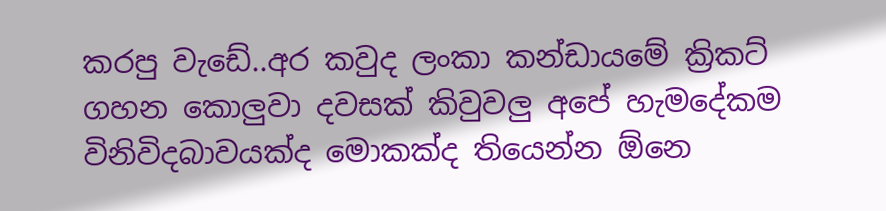කරපු වැඩේ..අර කවුද ලංකා කන්ඩායමේ ක්‍රිකට් ගහන කොලුවා දවසක් කිවුවලු අපේ හැමදේකම විනිවිදබාවයක්ද මොකක්ද තියෙන්න ඕනෙ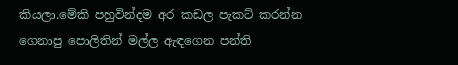කියලා.මේකි පහුවින්දම අර කඩල පැකට් කරන්න ගෙනාපු පොලිතින් මල්ල ඇඳගෙන පන්ති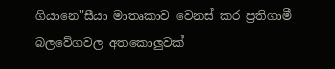ගියානෙ"සීයා මාතෘකාව වෙනස් කර ප්‍රතිගාමී බලවේගවල අතකොලුවක්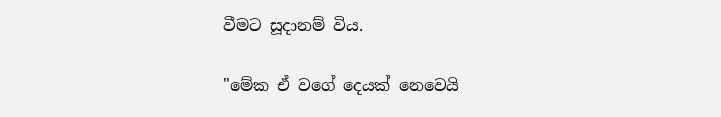වීමට සූදානම් විය.

"මේක ඒ වගේ දෙයක් නෙවෙයි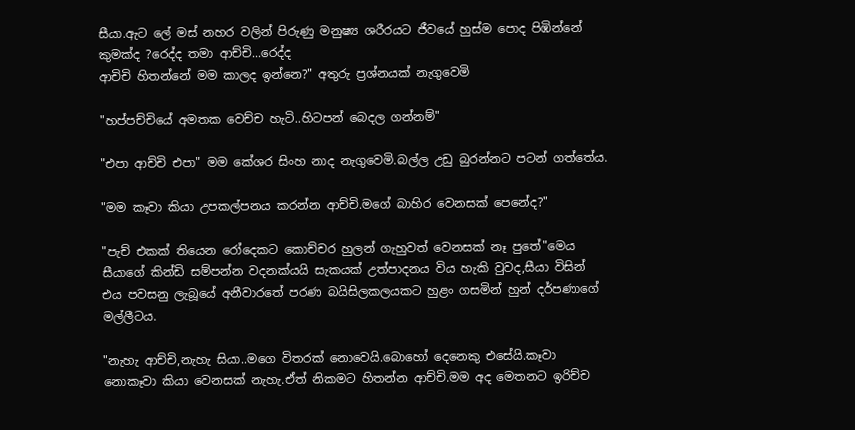සීයා.ඇට ලේ මස් නහර වලින් පිරුණු මනුෂ්‍ය ශරීරයට ජීවයේ හුස්ම පොද පිඹින්නේ කුමක්ද ?රෙද්ද තමා ආච්චි...රෙද්ද
ආචිචි හිතන්නේ මම කාලද ඉන්නෙ?" අතුරු ප්‍රශ්නයක් නැගුවෙමි

"හප්පච්චියේ අමතක වෙච්ච හැටි..හිටපන් බෙදල ගන්නම්"

"එපා ආච්චි එපා" මම කේශර සිංහ නාද නැගුවෙමි.බල්ල උඩු බුරන්නට පටන් ගත්තේය.

"මම කෑවා කියා උපකල්පනය කරන්න ආච්චි.මගේ බාහිර වෙනසක් පෙනේද?"

"පැච් එකක් තියෙන රෝදෙකට කොච්චර හුලන් ගැහුවත් වෙනසක් නෑ පුතේ"මෙය සීයාගේ කින්ඩි සම්පන්න වදනක්යයි සැකයක් උත්පාදනය විය හැකි වුවද,සීයා විසින් එය පවසනු ලැබූයේ අනීවාරතේ පරණ බයිසිලකලයකට හුළං ගසමින් හුන් දර්පණාගේ මල්ලීටය.

"නැහැ ආච්චි,නැහැ සියා..මගෙ විතරක් නොවෙයි.බොහෝ දෙනෙකු එසේයි.කෑවා නොකෑවා කියා වෙනසක් නැහැ.ඒත් නිකමට හිතන්න ආච්චි.මම අද මෙතනට ඉරිච්ච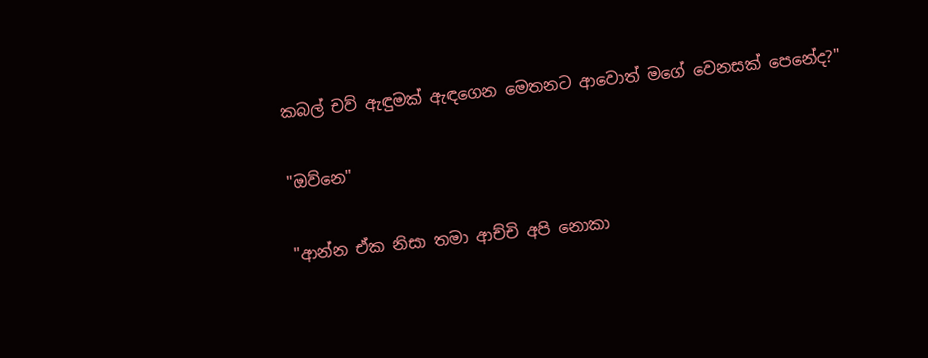කබල් චව් ඇඳුමක් ඇඳගෙන මෙතනට ආවොත් මගේ වෙනසක් පෙනේද?"

"ඔව්නෙ"

"ආන්න ඒක නිසා තමා ආච්චි අපි නොකා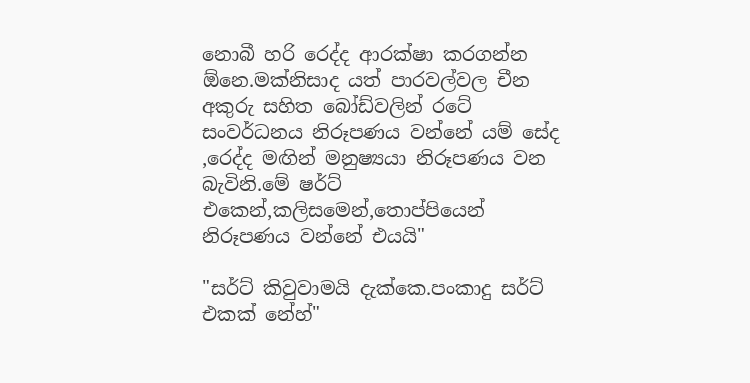නොබී හරි රෙද්ද ආරක්ෂා කරගන්න ඕනෙ.මක්නිසාද යත් පාරවල්වල චීන අකුරු සහිත බෝඩ්වලින් රටේ සංවර්ධනය නිරූපණය වන්නේ යම් සේද ,රෙද්ද මඟින් මනුෂ්‍යයා නිරූපණය වන බැවිනි.මේ ෂර්ට් එකෙන්,කලිසමෙන්,තොප්පියෙන් නිරූපණය වන්නේ එයයි"

"සර්ට් කිවුවාමයි දැක්කෙ.පංකාදු සර්ට් එකක් නේහ්"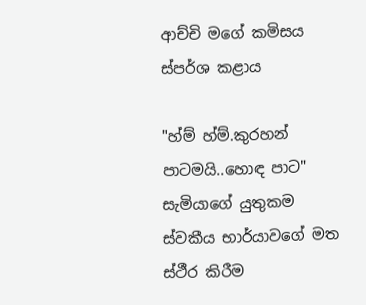ආච්චි මගේ කමිසය ස්පර්ශ කළාය

"හ්ම් හ්ම්.කුරහන් පාටමයි..හොඳ පාට" සැමියාගේ යුතුකම ස්වකීය භාර්යාවගේ මත ස්ථීර කිරීම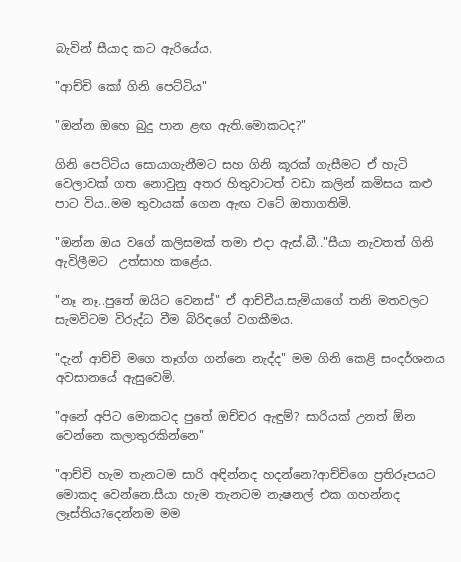බැවින් සීයාද කට ඇරියේය.

"ආච්චි කෝ ගිනි පෙට්ටිය"

"ඔන්න ඔහෙ බුදු පාන ළඟ ඇති.මොකටද?"

ගිනි පෙට්ටිය සොයාගැනීමට සහ ගිනි කූරක් ගැසීමට ඒ හැටි වෙලාවක් ගත නොවුනු අතර හිතුවාටත් වඩා කලින් කමිසය කළු පාට විය..මම තුවායක් ගෙන ඇඟ වටේ ඔතාගතිමි.

"ඔන්න ඔය වගේ කලිසමක් තමා එදා ඇස්.බී.."සීයා නැවතත් ගිනි ඇවිලීමට  උත්සාහ කළේය.

"නෑ නෑ..පුතේ ඔයිට වෙනස්" ඒ ආච්චීය.සැමියාගේ තනි මතවලට සැමවිටම විරුද්ධ වීම බිරිඳගේ වගකීමය.

"දැන් ආච්චි මගෙ තෑග්ග ගන්නෙ නැද්ද" මම ගිනි කෙළි සංදර්ශනය අවසානයේ ඇසුවෙමි.

"අනේ අපිට මොකටද පුතේ ඔච්චර ඇඳුම්? සාරියක් උනත් ඕන වෙන්නෙ කලාතුරකින්නෙ"

"ආච්චි හැම තැනටම සාරි අඳින්නද හදන්නෙ?ආච්චිගෙ ප්‍රතිරූපයට මොකද වෙන්නෙ.සීයා හැම තැනටම නැෂනල් එක ගහන්නද ලෑස්තිය?දෙන්නම මම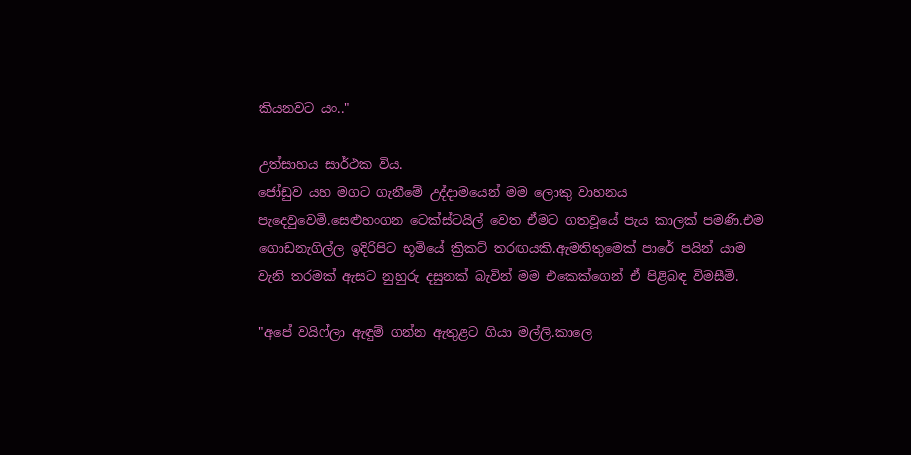කියනවට යං.."

උත්සාහය සාර්ථක විය.
ජෝඩුව යහ මගට ගැනීමේ උද්දාමයෙන් මම ලොකු වාහනය පැදෙවුවෙමි.සෙළුහංගන ටෙක්ස්ටයිල් වෙත ඒමට ගතවූයේ පැය කාලක් පමණි.එම ගොඩනැගිල්ල ඉදිරිපිට භූමියේ ක්‍රිකට් තරඟයකි.ඇමතිතුමෙක් පාරේ පයින් යාම වැනි තරමක් ඇසට නුහුරු දසුනක් බැවින් මම එකෙක්ගෙන් ඒ පිළිබඳ විමසීමි.

"අපේ වයිෆ්ලා ඇඳුම් ගන්න ඇතුළට ගියා මල්ලි.කාලෙ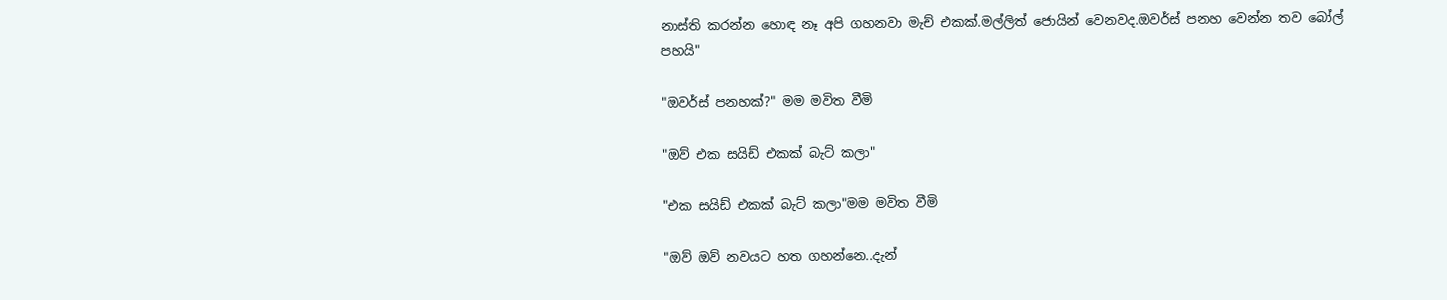නාස්ති කරන්න හොඳ නෑ අපි ගහනවා මැච් එකක්.මල්ලිත් ජොයින් වෙනවද.ඔවර්ස් පනහ වෙන්න තව බෝල් පහයි"

"ඔවර්ස් පනහක්?" මම මවිත වීමි

"ඔව් එක සයිඩ් එකක් බැට් කලා"

"එක සයිඩ් එකක් බැට් කලා"මම මවිත වීමි

"ඔව් ඔව් නවයට හත ගහන්නෙ..දැන්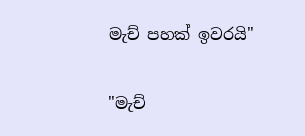මැච් පහක් ඉවරයි"

"මැච්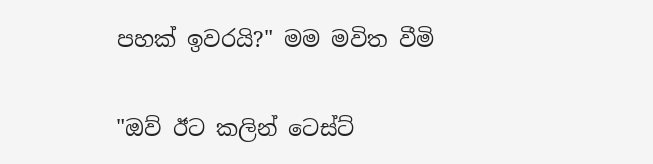පහක් ඉවරයි?" මම මවිත වීමි

"ඔව් ඊට කලින් ටෙස්ට්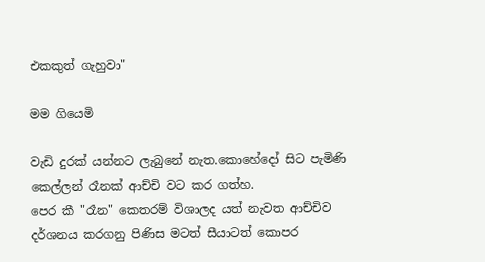එකකුත් ගැහුවා"

මම ගියෙමි

වැඩි දුරක් යන්නට ලැබුනේ නැත.කොහේදෝ සිට පැමිණි කෙල්ලන් රෑනක් ආච්චි වට කර ගත්හ.
පෙර කී "රෑන" කෙතරම් විශාලද යත් නැවත ආච්චිව දර්ශනය කරගනු පිණිස මටත් සීයාටත් කොපර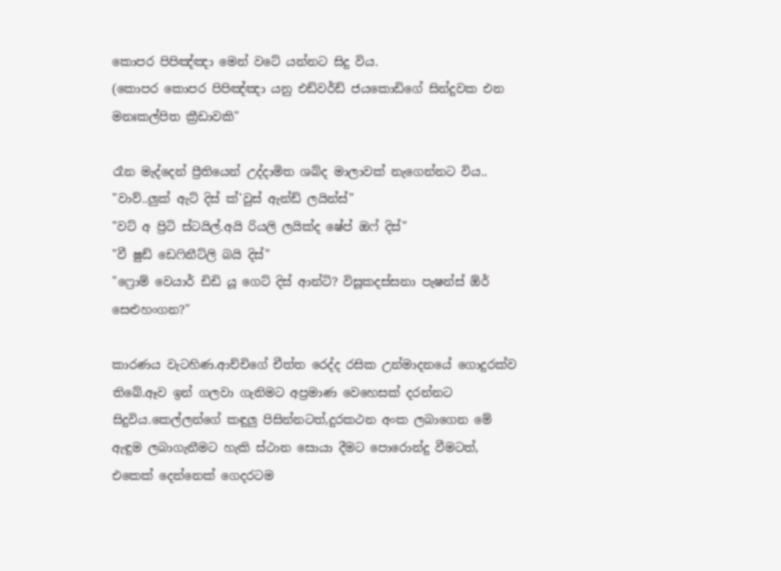කොපර පිපිඤ්ඤා මෙන් වටේ යන්නට සිදු විය.
(කොපර කොපර පිපිඤ්ඤා යනු එඩ්වර්ඩ් ජයකොඩිගේ සින්දුවක එන මනඃකල්පිත ක්‍රීඩාවකි"

රෑන මැද්දෙන් ප්‍රීතියෙන් උද්දාමිත ශබ්ද මාලාවක් නැගෙන්නට විය..
"වාව්..ලුක් ඇට් දිස් ක්'වුස් ඇන්ඩ් ලයින්ස්"
"වට් අ ප්‍රිටි ස්ටයිල්.අයි රියලි ලයික්ද ෂේප් ඔෆ් දිස්"
"වී ෂුඩ් ඩෙෆිනීට්ලි බයි දිස්"
"ෆ්‍රොම් වෙයාර් ඩිඩි යූ ගෙට් දිස් ආන්ටි? විසූකදස්සනා පැෂන්ස් ඕර් සෙළුහංගන?"

කාරණය වැටහිණ.ආච්චිගේ චීත්ත රෙද්ද රසික උන්මාදනයේ ගොදුරක්ව තිබේ.ඈව ඉන් ගලවා ගැනිමට අප්‍රමාණ වෙහෙසක් දරන්නට සිදුවිය.කෙල්ලන්ගේ කඳුලු පිසින්නටත්,දුරකථන අංක ලබාගෙන මේ ඇඳුම ලබාගැනීමට හැකි ස්ථාන සොයා දීමට පොරොන්දු වීමටත්, එකෙක් දෙන්නෙක් ගෙදරටම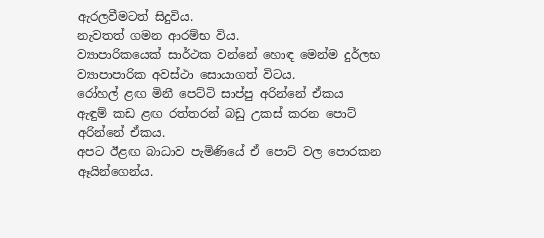ඇරලවීමටත් සිදුවිය.
නැවතත් ගමන ආරම්භ විය.
ව්‍යාපාරිකයෙක් සාර්ථක වන්නේ හොඳ මෙන්ම දුර්ලභ ව්‍යාපාපාරික අවස්ථා සොයාගත් විටය.
රෝහල් ළඟ මිනී පෙට්ටි සාප්පු අරින්නේ ඒකය
ඇඳුම් කඩ ළඟ රත්තරන් බඩු උකස් කරන පොට් අරින්නේ ඒකය.
අපට ඊළඟ බාධාව පැමිණියේ ඒ පොට් වල පොරකන ඈයින්ගෙන්ය.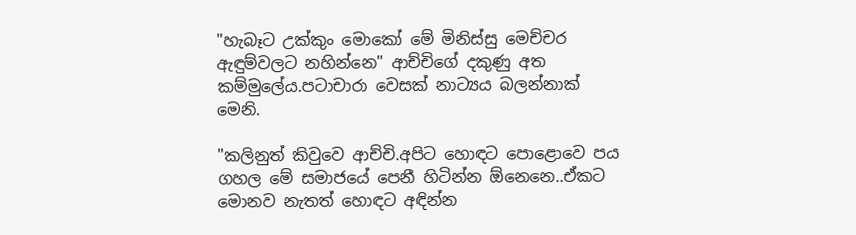"හැබෑට උක්කුං මොකෝ මේ මිනිස්සු මෙච්චර ඇඳුම්වලට නහින්නෙ" ආච්චිගේ දකුණු අත කම්මුලේය.පටාචාරා වෙසක් නාට්‍යය බලන්නාක් මෙනි.

"කලිනුත් කිවුවෙ ආච්චි.අපිට හොඳට පොළොවෙ පය ගහල මේ සමාජයේ පෙනී හිටින්න ඕනෙනෙ..ඒකට මොනව නැතත් හොඳට අඳින්න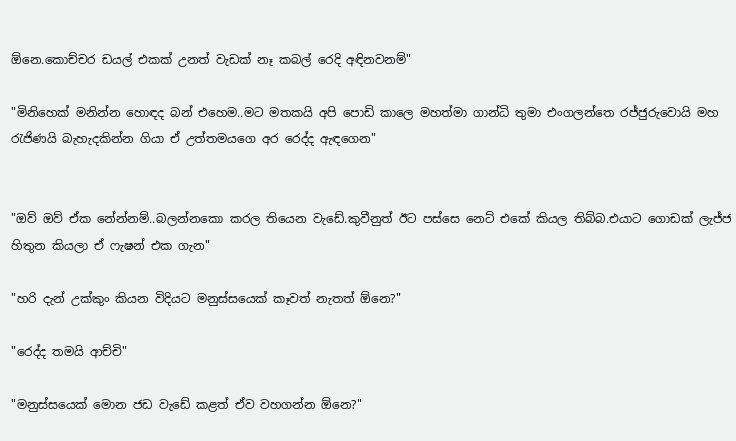ඕනෙ.කොච්චර ඩයල් එකක් උනත් වැඩක් නෑ කබල් රෙදි අඳිනවනම්"

"මිනිහෙක් මනින්න හොඳද බන් එහෙම..මට මතකයි අපි පොඩි කාලෙ මහත්මා ගාන්ධි තුමා එංගලන්තෙ රජ්ජුරුවොයි මහ රැජිණයි බැහැදකින්න ගියා ඒ උත්තමයගෙ අර රෙද්ද ඇඳගෙන"


"ඔව් ඔව් ඒක නේන්නම්..බලන්නකො කරල තියෙන වැඩේ.කුවීනුත් ඊට පස්සෙ නෙට් එකේ කියල තිබ්බ.එයාට ගොඩක් ලැජ්ජ හිතුන කියලා ඒ ෆැෂන් එක ගැන"

"හරි දැන් උක්කුං කියන විදියට මනුස්සයෙක් කෑවත් නැතත් ඕනෙ?"

"රෙද්ද තමයි ආච්චි"

"මනුස්සයෙක් මොන ජඩ වැඩේ කළත් ඒව වහගන්න ඕනෙ?"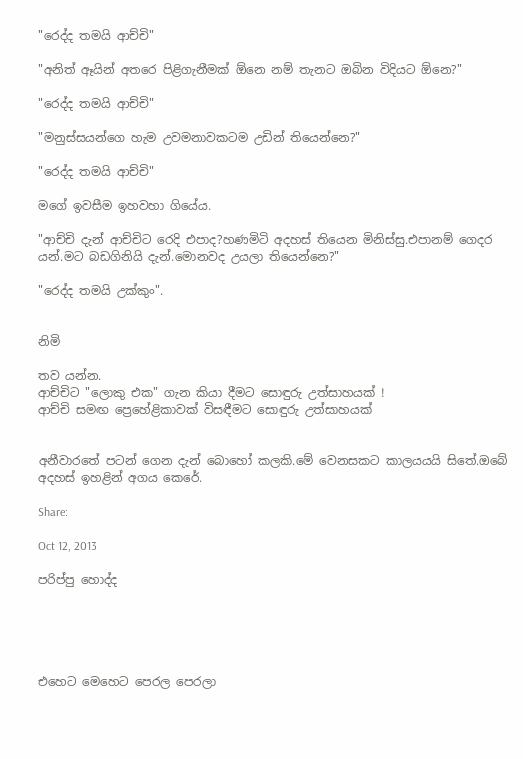"රෙද්ද තමයි ආච්චි"

"අනිත් ඈයින් අතරෙ පිළිගැනීමක් ඕනෙ නම් තැනට ඔබින විදියට ඕනෙ?"

"රෙද්ද තමයි ආච්චි"

"මනුස්සයන්ගෙ හැම උවමනාවකටම උඩින් තියෙන්නෙ?"

"රෙද්ද තමයි ආච්චි"

මගේ ඉවසීම ඉහවහා ගියේය.

"ආච්චි දැන් ආච්චිට රෙදි එපාද?හණමිටි අදහස් තියෙන මිනිස්සු.එපානම් ගෙදර යන්.මට බඩගිනියි දැන්.මොනවද උයලා තියෙන්නෙ?"

"රෙද්ද තමයි උක්කුං".


නිමි

තව යන්න.
ආච්චිට "ලොකු එක" ගැන කියා දීමට සොඳුරු උත්සාහයක් !
ආච්චි සමඟ ප්‍රෙහේළිකාවක් විසඳීමට සොඳුරු උත්සාහයක්


අනීවාරතේ පටන් ගෙන දැන් බොහෝ කලකි.මේ වෙනසකට කාලයයයි සිතේ.ඔබේ අදහස් ඉහළින් අගය කෙරේ.

Share:

Oct 12, 2013

පරිප්පු හොද්ද





එහෙට මෙහෙට පෙරල පෙරලා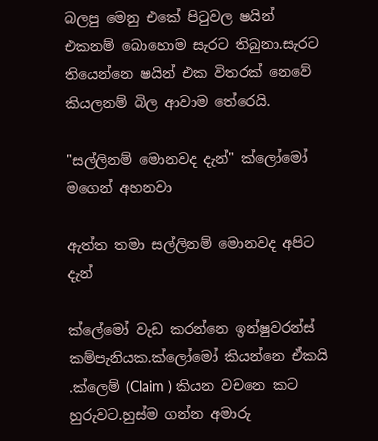බලපු මෙනු එකේ පිටුවල ෂයින් එකනම් බොහොම සැරට තිබුනා.සැරට තියෙන්නෙ ෂයින් එක විතරක් නෙවේ කියලනම් බිල ආවාම තේරෙයි.

"සල්ලිනම් මොනවද දැන්" ක්ලෝමෝ මගෙන් අහනවා

ඇත්ත තමා සල්ලිනම් මොනවද අපිට දැන්

ක්ලේමෝ වැඩ කරන්නෙ ඉන්ෂුවරන්ස් කම්පැනියක.ක්ලෝමෝ කියන්නෙ ඒකයි .ක්ලෙම් (Claim ) කියන වචනෙ කට හුරුවට.හුස්ම ගන්න අමාරු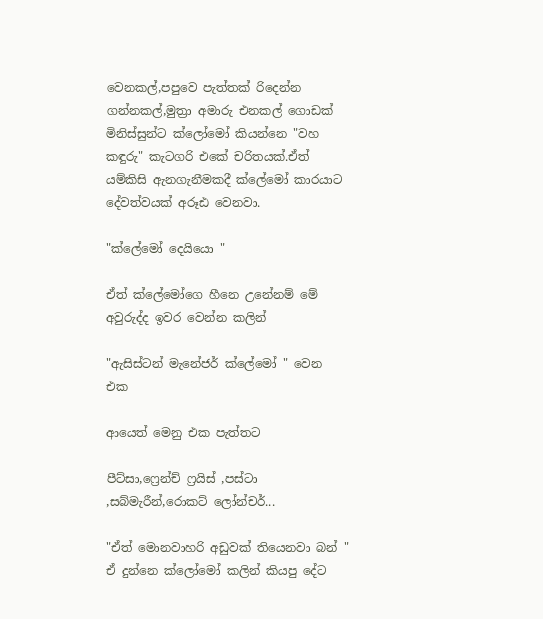වෙනකල්,පපුවෙ පැත්තක් රිදෙන්න ගන්නකල්,මුත්‍රා අමාරු එනකල් ගොඩක් මිනිස්සුන්ට ක්ලෝමෝ කියන්නෙ "වහ කඳුරු" කැටගරි එකේ චරිතයක්.ඒත් යම්කිසි ඇනගැනීමකදී ක්ලේමෝ කාරයාට දේවත්වයක් අරූඪ වෙනවා.

"ක්ලේමෝ දෙයියො "

ඒත් ක්ලේමෝගෙ හීනෙ උනේනම් මේ අවුරුද්ද ඉවර වෙන්න කලින්

"ඇසිස්ටන් මැනේජර් ක්ලේමෝ " වෙන එක

ආයෙත් මෙනු එක පැත්තට

පීට්සා,ෆ්‍රෙන්ච් ෆ්‍රයිස් ,පස්ටා ,සබ්මැරීන්,රොකට් ලෝන්චර්...

"ඒත් මොනවාහරි අඩුවක් තියෙනවා බන් " ඒ දුන්නෙ ක්ලෝමෝ කලින් කියපු දේට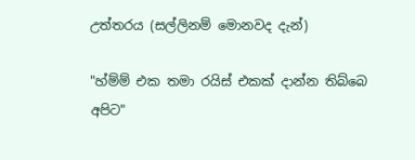උත්තරය (සල්ලිනම් මොනවද දැන්)

"හ්ම්ම් එක තමා රයිස් එකක් දාන්න තිබ්බෙ අපිට"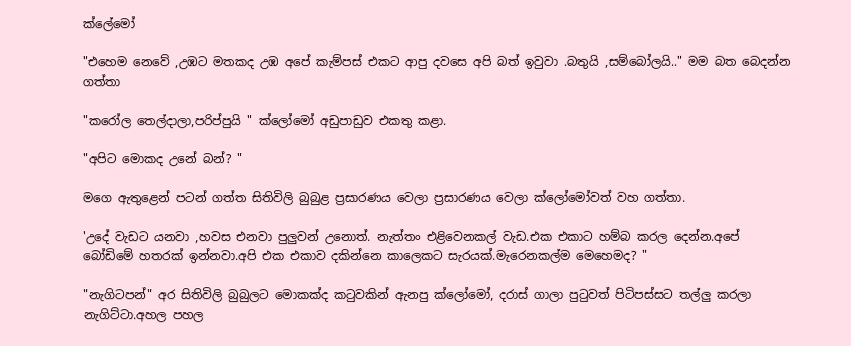ක්ලේමෝ

"එහෙම නෙවේ ,උඹට මතකද උඹ අපේ කැම්පස් එකට ආපු දවසෙ අපි බත් ඉවුවා .බතුයි ,සම්බෝලයි.." මම බත බෙදන්න ගත්තා

"කරෝල තෙල්දාලා,පරිප්පුයි " ක්ලෝමෝ අඩුපාඩුව එකතු කළා.

"අපිට මොකද උනේ බන්? "

මගෙ ඇතුළෙන් පටන් ගත්ත සිතිවිලි බුබුළ ප්‍රසාරණය වෙලා ප්‍රසාරණය වෙලා ක්ලෝමෝවත් වහ ගත්තා.

'උදේ වැඩට යනවා ,හවස එනවා පුලුවන් උනොත්. නැත්තං එළිවෙනකල් වැඩ.එක එකාට හම්බ කරල දෙන්න.අපේ බෝඩිමේ හතරක් ඉන්නවා.අපි එක එකාව දකින්නෙ කාලෙකට සැරයක්.මැරෙනකල්ම මෙහෙමද? "

"නැගිටපන්" අර සිතිවිලි බුබුලට මොකක්ද කටුවකින් ඇනපු ක්ලෝමෝ, දරාස් ගාලා පුටුවත් පිටිපස්සට තල්ලු කරලා නැගිට්ටා.අහල පහල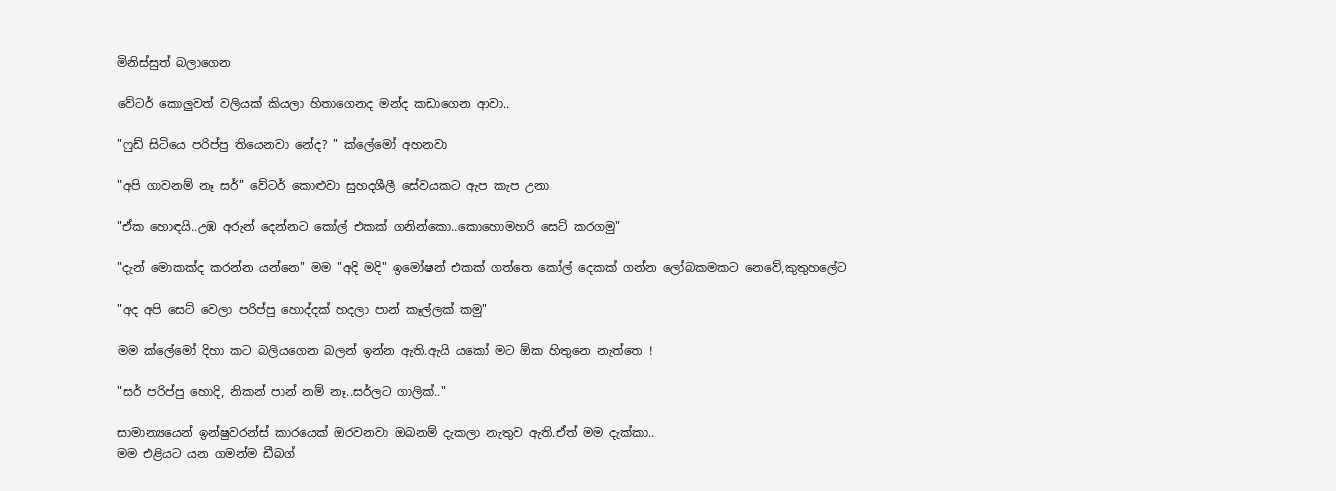මිනිස්සුත් බලාගෙන

වේටර් කොලුවත් වලියක් කියලා හිතාගෙනද මන්ද කඩාගෙන ආවා..

"ෆුඩ් සිටියෙ පරිප්පු තියෙනවා නේද? " ක්ලේමෝ අහනවා

"අපි ගාවනම් නෑ සර්" වේටර් කොළුවා සුහදශීලී සේවයකට ඇප කැප උනා

"ඒක හොඳයි..උඹ අරුන් දෙන්නට කෝල් එකක් ගනින්කො..කොහොමහරි සෙට් කරගමු"

"දැන් මොකක්ද කරන්න යන්නෙ" මම "අදි මදි" ඉමෝෂන් එකක් ගත්තෙ කෝල් දෙකක් ගන්න ලෝබකමකට නෙවේ,කුතුහලේට

"අද අපි සෙට් වෙලා පරිප්පු හොද්දක් හදලා පාන් කෑල්ලක් කමු"

මම ක්ලේමෝ දිහා කට බලියගෙන බලන් ඉන්න ඇති.ඇයි යකෝ මට ඕක හිතුනෙ නැත්තෙ !

"සර් පරිප්පු හොදි, නිකන් පාන් නම් නෑ..සර්ලට ගාලික්.."

සාමාන්‍යයෙන් ඉන්ෂුවරන්ස් කාරයෙක් ඔරවනවා ඔබනම් දැකලා නැතුව ඇති.ඒත් මම දැක්කා..
මම එළියට යන ගමන්ම ඩීබග්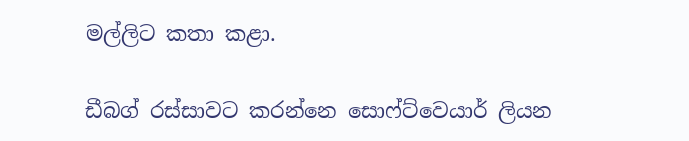මල්ලිට කතා කළා.

ඩීබග් රස්සාවට කරන්නෙ සොෆ්ට්වෙයාර් ලියන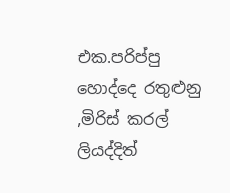එක.පරිප්පු හොද්දෙ රතුළුනු ,මිරිස් කරල් ලියද්දිත්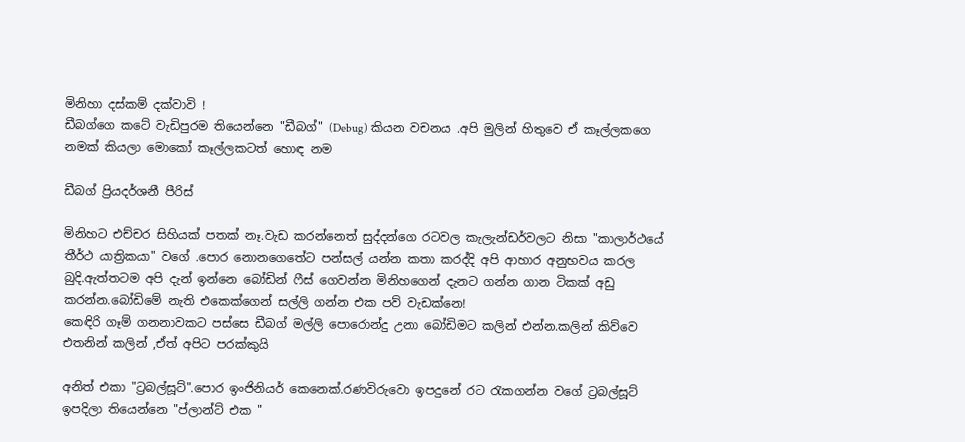මිනිහා දස්කම් දක්වාවි !
ඩීබග්ගෙ කටේ වැඩිපුරම තියෙන්නෙ "ඩීබග්" (Debug) කියන වචනය .අපි මුලින් හිතුවෙ ඒ කෑල්ලකගෙ නමක් කියලා මොකෝ කෑල්ලකටත් හොඳ නම

ඩීබග් ප්‍රියදර්ශනී පීරිස්

මිනිහට එච්චර සිහියක් පතක් නෑ.වැඩ කරන්නෙත් සුද්දන්ගෙ රටවල කැලැන්ඩර්වලට නිසා "කාලාර්ථයේ තීර්ථ යාත්‍රිකයා" වගේ .පොර නොනගෙතේට පන්සල් යන්න කතා කරද්දි අපි ආහාර අනුභවය කරල බුදි.ඇත්තටම අපි දැන් ඉන්නෙ බෝඩින් ෆීස් ගෙවන්න මිනිහගෙන් දැනට ගන්න ගාන ටිකක් අඩු කරන්න.බෝඩිමේ නැති එකෙක්ගෙන් සල්ලි ගන්න එක පව් වැඩක්නෙ!
කෙඳිරි ගෑම් ගනනාවකට පස්සෙ ඩීබග් මල්ලි පොරොන්දු උනා බෝඩිමට කලින් එන්න.කලින් කිව්වෙ එතනින් කලින් ,ඒත් අපිට පරක්කුයි

අනිත් එකා "ට්‍රබල්සූට්".පොර ඉංජිනියර් කෙනෙක්.රණවිරුවො ඉපදුනේ රට රැකගන්න වගේ ට්‍රබල්සූට් ඉපදිලා තියෙන්නෙ "ප්ලාන්ට් එක "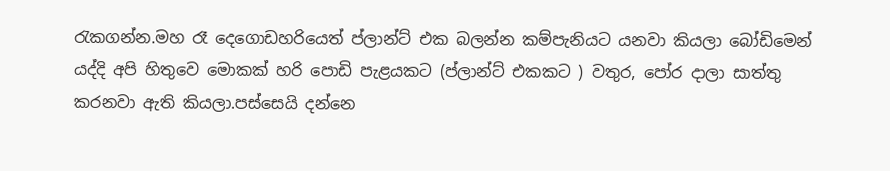රැකගන්න.මහ රෑ දෙගොඩහරියෙත් ප්ලාන්ට් එක බලන්න කම්පැනියට යනවා කියලා බෝඩිමෙන් යද්දි අපි හිතුවෙ මොකක් හරි පොඩි පැළයකට (ප්ලාන්ට් එකකට ) වතුර, පෝර දාලා සාත්තු කරනවා ඇති කියලා.පස්සෙයි දන්නෙ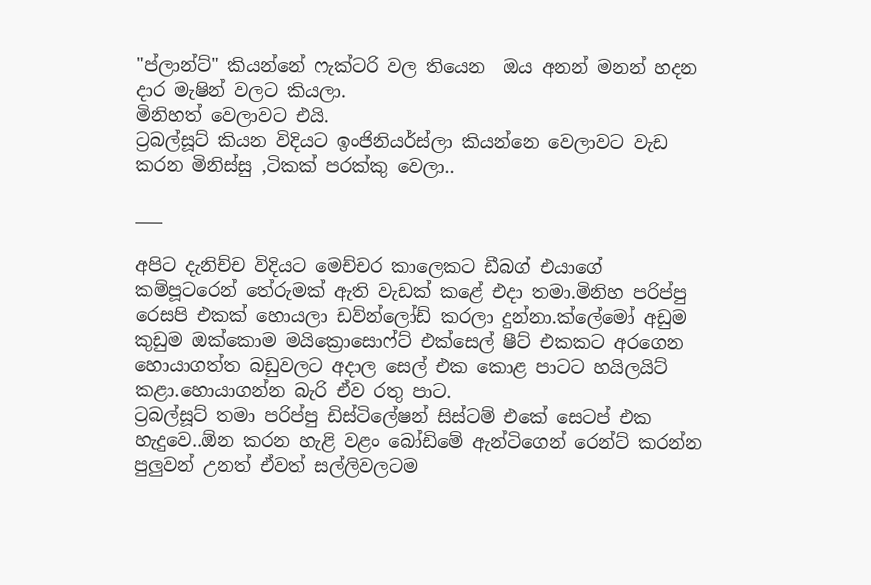"ප්ලාන්ට්" කියන්නේ ෆැක්ටරි වල තියෙන  ඔය අනන් මනන් හදන දාර මැෂින් වලට කියලා.
මිනිහත් වෙලාවට එයි.
ට්‍රබල්සූට් කියන විදියට ඉංජිනියර්ස්ලා කියන්නෙ වෙලාවට වැඩ කරන මිනිස්සු ,ටිකක් පරක්කු වෙලා..

___

අපිට දැනිච්ච විදියට මෙච්චර කාලෙකට ඩීබග් එයාගේ කම්පූටරෙන් තේරුමක් ඇති වැඩක් කළේ එදා තමා.මිනිහ පරිප්පු රෙසපි එකක් හොයලා ඩව්න්ලෝඩ් කරලා දුන්නා.ක්ලේමෝ අඩුම කුඩුම ඔක්කොම මයික්‍රොසොෆ්ට් එක්සෙල් ෂීට් එකකට අරගෙන හොයාගත්ත බඩුවලට අදාල සෙල් එක කොළ පාටට හයිලයිට් කළා.හොයාගන්න බැරි ඒව රතු පාට.
ට්‍රබල්සූට් තමා පරිප්පු ඩිස්ටිලේෂන් සිස්ටම් එකේ සෙටප් එක හැදුවෙ..ඕන කරන හැළි වළං බෝඩිමේ ඇන්ටිගෙන් රෙන්ට් කරන්න පුලුවන් උනත් ඒවත් සල්ලිවලටම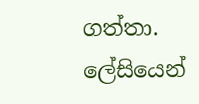ගත්තා.
ලේසියෙන්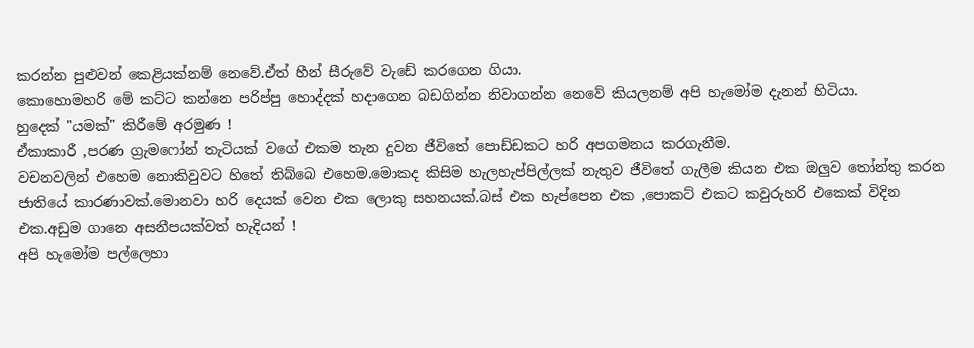කරන්න පුළුවන් කෙළියක්නම් නෙවේ.ඒත් හීන් සීරුවේ වැඩේ කරගෙන ගියා.
කොහොමහරි මේ කට්ට කන්නෙ පරිප්පු හොද්දක් හදාගෙන බඩගින්න නිවාගන්න නෙවේ කියලනම් අපි හැමෝම දැනන් හිටියා.
හුදෙක් "යමක්" කිරීමේ අරමුණ !
ඒකාකාරී ,පරණ ග්‍රැමෆෝන් තැටියක් වගේ එකම තැන දුවන ජීවිතේ පොඩ්ඩකට හරි අපගමනය කරගැනීම.
වචනවලින් එහෙම නොකිවුවට හිතේ තිබ්බෙ එහෙම.මොකද කිසිම හැලහැප්පිල්ලක් නැතුව ජීවිතේ ගැලීම කියන එක ඔලුව තෝන්තු කරන ජාතියේ කාරණාවක්.මොනවා හරි දෙයක් වෙන එක ලොකු සහනයක්.බස් එක හැප්පෙන එක ,පොකට් එකට කවුරුහරි එකෙක් විදින එක.අඩුම ගානෙ අසනීපයක්වත් හැදියන් !
අපි හැමෝම පල්ලෙහා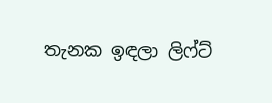තැනක ඉඳලා ලිෆ්ට්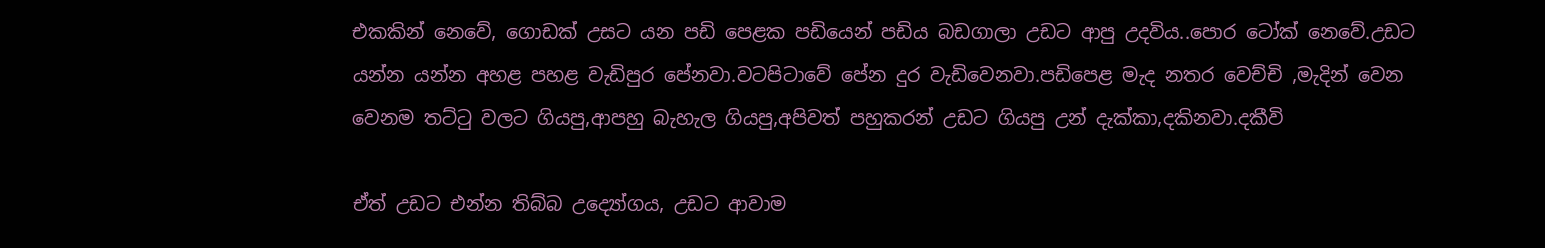එකකින් නෙවේ, ගොඩක් උසට යන පඩි පෙළක පඩියෙන් පඩිය බඩගාලා උඩට ආපු උදවිය..පොර ටෝක් නෙවේ.උඩට යන්න යන්න අහළ පහළ වැඩිපුර පේනවා.වටපිටාවේ පේන දුර වැඩිවෙනවා.පඩිපෙළ මැද නතර වෙච්චි ,මැදින් වෙන වෙනම තට්ටු වලට ගියපු,ආපහු බැහැල ගියපු,අපිවත් පහුකරන් උඩට ගියපු උන් දැක්කා,දකිනවා.දකීවි

ඒත් උඩට එන්න තිබ්බ උද්‍යෝගය, උඩට ආවාම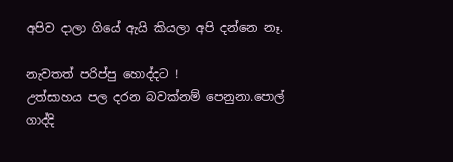අපිව දාලා ගියේ ඇයි කියලා අපි දන්නෙ නෑ.

නැවතත් පරිප්පු හොද්දට !
උත්සාහය පල දරන බවක්නම් පෙනුනා.පොල් ගාද්දි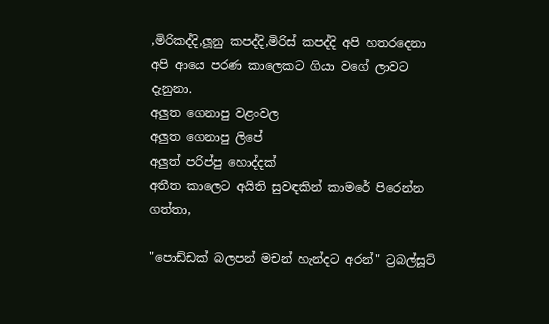,මිරිකද්දි,ලූනු කපද්දි,මිරිස් කපද්දි අපි හතරදෙනා අපි ආයෙ පරණ කාලෙකට ගියා වගේ ලාවට දැනුනා.
අලුත ගෙනාපු වළංවල
අලුත ගෙනාපු ලිපේ
අලුත් පරිප්පු හොද්දක්
අතීත කාලෙට අයිති සුවඳකින් කාමරේ පිරෙන්න ගත්තා,

"පොඩ්ඩක් බලපන් මචන් හැන්දට අරන්" ට්‍රබල්සූට්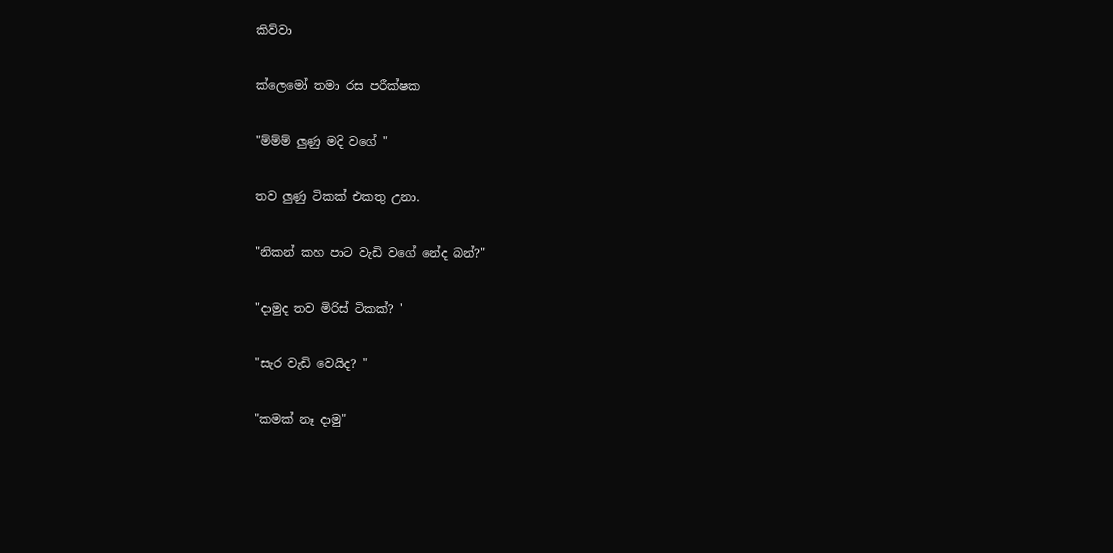කිව්වා

ක්ලෙමෝ තමා රස පරීක්ෂක

"ම්ම්ම් ලුණු මදි වගේ "

තව ලුණු ටිකක් එකතු උනා.

"නිකන් කහ පාට වැඩි වගේ නේද බන්?"

"දාමුද තව මිරිස් ටිකක්? '

"සැර වැඩි වෙයිද? "

"කමක් නෑ දාමු"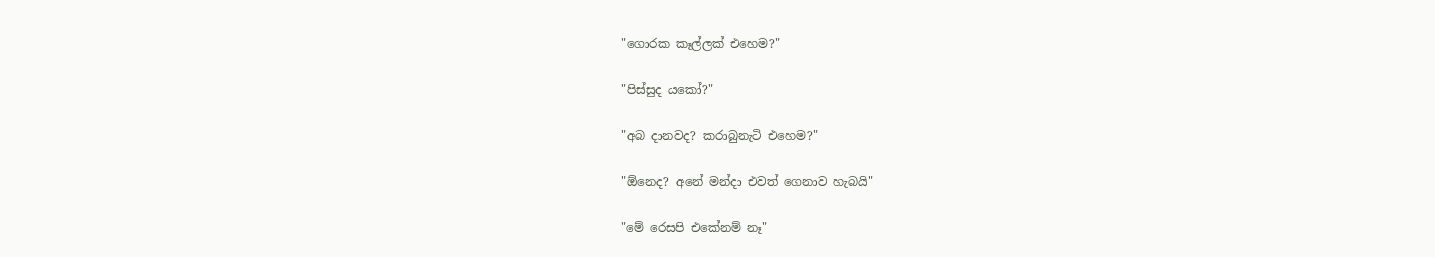"ගොරක කෑල්ලක් එහෙම?"

"පිස්සුද යකෝ?"

"අබ දානවද? කරාබුනැටි එහෙම?"

"ඕනෙද? අනේ මන්දා එවත් ගෙනාව හැබයි"

"මේ රෙසපි එකේනම් නෑ"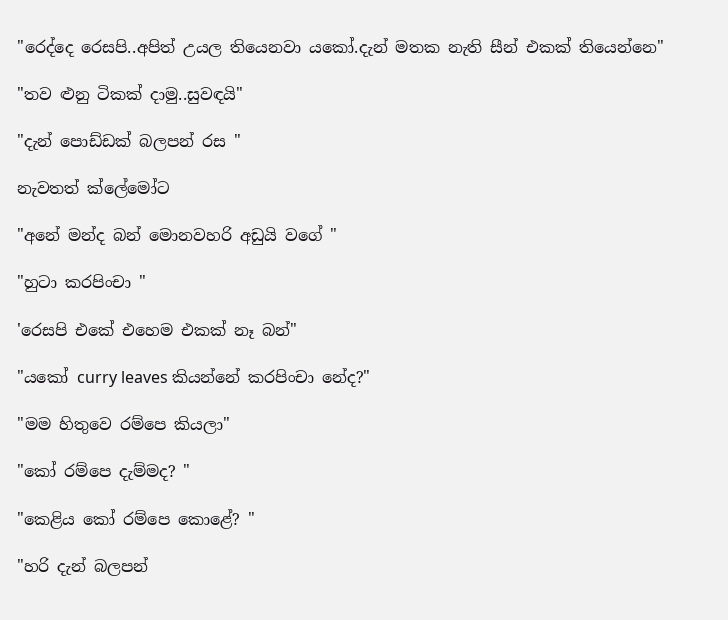"රෙද්දෙ රෙසපි..අපිත් උයල තියෙනවා යකෝ.දැන් මතක නැති සීන් එකක් තියෙන්නෙ"

"තව ළුනු ටිකක් දාමු..සුවඳයි"

"දැන් පොඩ්ඩක් බලපන් රස "

නැවතත් ක්ලේමෝට

"අනේ මන්ද බන් මොනවහරි අඩුයි වගේ "

"හුටා කරපිංචා "

'රෙසපි එකේ එහෙම එකක් නෑ බන්"

"යකෝ curry leaves කියන්නේ කරපිංචා නේද?"

"මම හිතුවෙ රම්පෙ කියලා"

"කෝ රම්පෙ දැම්මද? "

"කෙළිය කෝ රම්පෙ කොළේ? "

"හරි දැන් බලපන්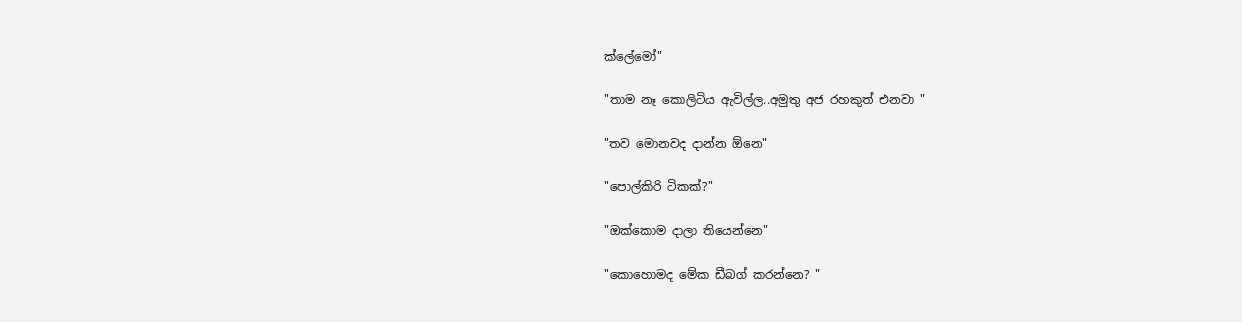ක්ලේමෝ"

"තාම නෑ කොලිටිය ඇවිල්ල..අමුතු අජ රහකුත් එනවා "

"තව මොනවද දාන්න ඕනෙ"

"පොල්කිරි ටිකක්?"

"ඔක්කොම දාලා තියෙන්නෙ"

"කොහොමද මේක ඩීබග් කරන්නෙ? "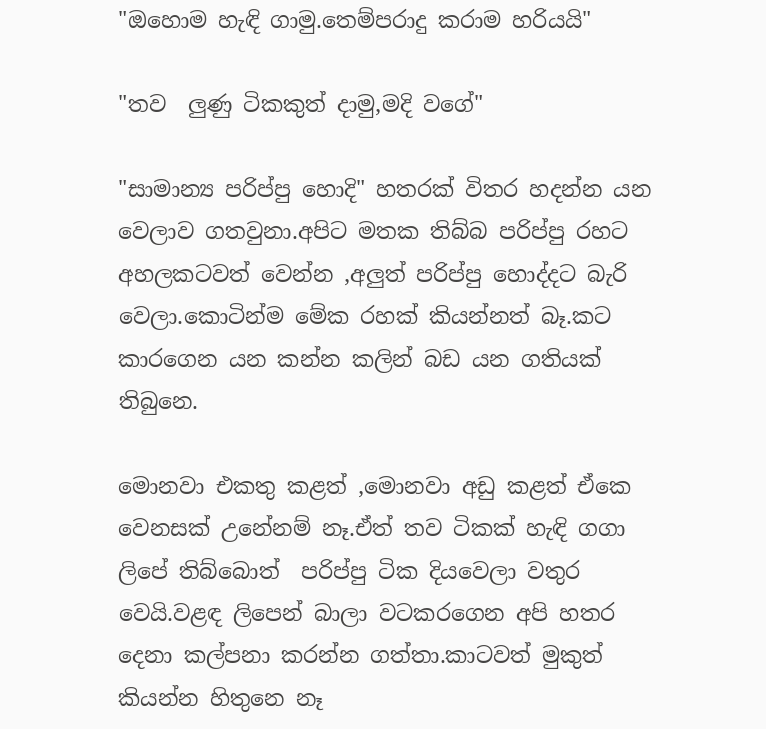"ඔහොම හැඳි ගාමු.තෙම්පරාදු කරාම හරියයි"

"තව  ලුණු ටිකකුත් දාමු,මදි වගේ"

"සාමාන්‍ය පරිප්පු හොදි" හතරක් විතර හදන්න යන වෙලාව ගතවුනා.අපිට මතක තිබ්බ පරිප්පු රහට අහලකටවත් වෙන්න ,අලුත් පරිප්පු හොද්දට බැරි වෙලා.කොටින්ම මේක රහක් කියන්නත් බෑ.කට කාරගෙන යන කන්න කලින් බඩ යන ගතියක් තිබුනෙ.

මොනවා එකතු කළත් ,මොනවා අඩු කළත් ඒකෙ වෙනසක් උනේනම් නෑ.ඒත් තව ටිකක් හැඳි ගගා ලිපේ තිබ්බොත්  පරිප්පු ටික දියවෙලා වතුර වෙයි.වළඳ ලිපෙන් බාලා වටකරගෙන අපි හතර දෙනා කල්පනා කරන්න ගත්තා.කාටවත් මුකුත් කියන්න හිතුනෙ නෑ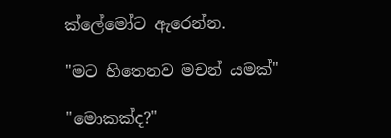ක්ලේමෝට ඇරෙන්න.

"මට හිතෙනව මචන් යමක්"

"මොකක්ද?"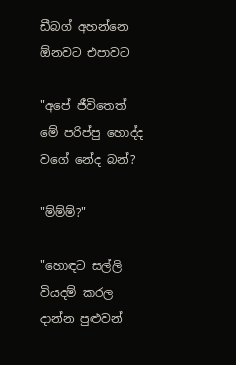ඩීබග් අහන්නෙ ඕනවට එපාවට

"අපේ ජීවිතෙත් මේ පරිප්පු හොද්ද වගේ නේද බන්?

"ම්ම්ම්?"

"හොඳට සල්ලි වියදම් කරල දාන්න පුළුවන්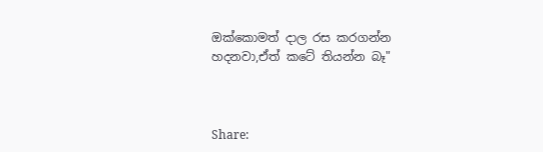ඔක්කොමත් දාල රස කරගන්න හදනවා,ඒත් කටේ තියන්න බෑ"



Share: